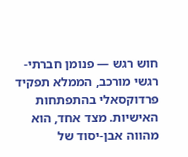חוש רגש — פנומן חברתי-רגשי מורכב, הממלא תפקיד פרדוקסאלי בהתפתחות האישיות. מצד אחד, הוא מהווה אבן-יסוד של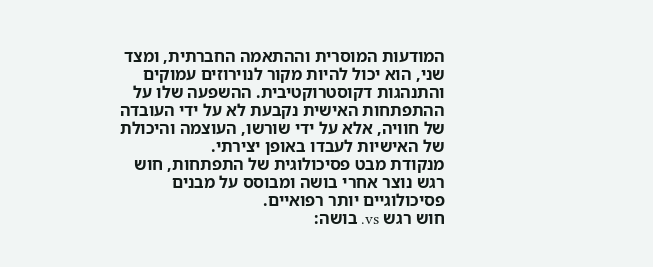המודעות המוסרית וההתאמה החברתית, ומצד שני, הוא יכול להיות מקור לנוירוזים עמוקים והתנהגות דקוסטרוקטיבית. ההשפעה שלו על ההתפתחות האישית נקבעת לא על ידי העובדה של חוויה, אלא על ידי שורשו, העוצמה והיכולת של האישיות לעבדו באופן יצירתי.
מנקודת מבט פסיכולוגית של התפתחות, חוש רגש נוצר אחרי בושה ומבוסס על מבנים פסיכולוגיים יותר רפואיים.
חוש רגש vs. בושה: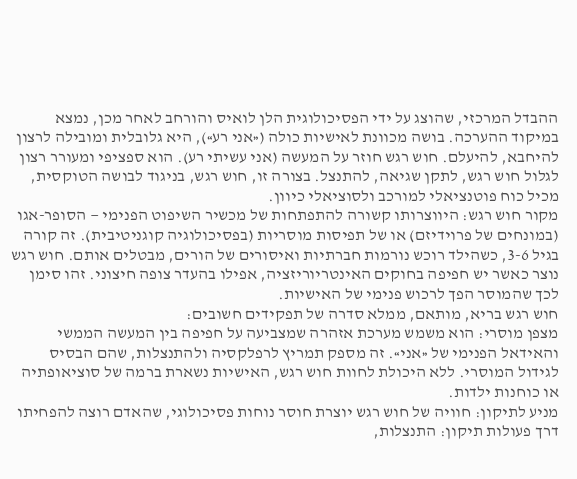ההבדל המרכזי, שהוצג על ידי הפסיכולוגית הלן לואיס והורחב לאחר מכן, נמצא במיקוד ההערכה. בושה מכוונת לאישיות כולה («אני רע»), היא גלובלית ומובילה לרצון להיחבא, להיעלם. חוש רגש חוזר על המעשה (אני עשיתי רע). הוא ספציפי ומעורר רצון לגלול חוש רגש, לתקן שגיאה, להתנצל. בצורה זו, חוש רגש, בניגוד לבושה הטוקסית, מכיל כוח פוטנציאלי למורכב ולסוציאלי כיוון.
מקור חוש רגש: היווצרותו קשורה להתפתחות של מכשיר השיפוט הפנימי — הסופר-אגו (במונחים של פרוידיזם) או של תפיסות מוסריות (בפסיכולוגיה קוגניטיבית). זה קורה בגיל 3-6, כשהילד רוכש נורמות חברתיות ואיסורים של הורים, מבטלים אותם. חוש רגש נוצר כאשר יש חפיפה בחוקים האינטריוריזציה, אפילו בהעדר צופה חיצוני. זהו סימן לכך שהמוסר הפך לרכוש פנימי של האישיות.
חוש רגש בריא, מותאם, ממלא סדרה של תפקידים חשובים:
מצפן מוסרי: הוא משמש מערכת אזהרה שמצביעה על חפיפה בין המעשה הממשי והאידאל הפנימי של «אני». זה מספק תמריץ לרפלקסיה ולהתנצלות, שהם הבסיס לגידול המוסרי. ללא היכולת לחוות חוש רגש, האישיות נשארת ברמה של סוציאופתיה או כוחנות ילדות.
מניע לתיקון: חוויה של חוש רגש יוצרת חוסר נוחות פסיכולוגי, שהאדם רוצה להפחיתו דרך פעולות תיקון: התנצלות,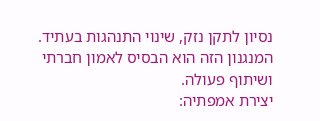נסיון לתקן נזק, שינוי התנהגות בעתיד. המנגנון הזה הוא הבסיס לאמון חברתי ושיתוף פעולה.
יצירת אמפתיה: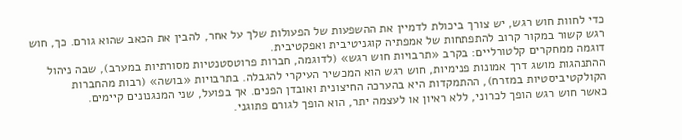כדי לחוות חוש רגש, יש צורך ביכולת לדמיין את ההשפעות של הפעולות שלך על אחר, להבין את הכאב שהוא גורם. כך, חוש רגש קשור במקור קרוב להתפתחות של אמפתיה קוגניטיבית ואפקטיבית.
דוגמה ממחקרים קלטורליים: בקרב «תרבויות חוש רגש» (לדוגמה, חברות פרוטסטנטיות מסורתיות במערב), שבה ניהול ההתנהגות מושג דרך אמונות פנימיות, חוש רגש הוא המכשיר העיקרי להגבלה. בתרבויות «בושה» (רבות מהחברות הקולקטיביסטיות במזרח), ההתמקדות היא בהערכה החיצונית ואובדן הפנים. אך בפועל, שני המנגנונים קיימים.
כאשר חוש רגש הופך לכרוני, ללא ראיון או לעצמה יתר, הוא הופך לגורם פתוגני.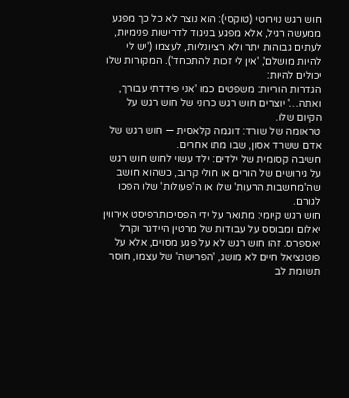חוש רגש נוירוטי (טוקסי): הוא נוצר לא כל כך מפגע ממעשה רגיל, אלא מפגע בניגוד לדרישות פנימיות, לעתים גבוהות יתר ולא רציונליות, לעצמו ('יש לי להיות מושלם', 'אין לי זכות להתכחד'). המקורות שלו יכולים להיות:
הגדרות הוריות: משפטים כמו 'אני פידדתי עבורך, ואתה…' יוצרים חוש רגש כרוני של חוש רגש על הקיום שלו.
טראומה של שורד: דוגמה קלאסית — חוש רגש של אדם ששרד אסון, שבו מתו אחרים.
חשיבה קסומית של ילדים: ילד עשוי לחוש חוש רגש על גירושים של הורים או חולי קרוב, כשהוא חושב שה'מחשבות הרעות' שלו או ה'פעולות' שלו הפכו לגורם.
חוש רגש קיומי: מתואר על ידי הפסיכותרפיסט אירווין יאלום ומבוסס על עבודות של מרטין היידגר וקרל יאספרס. זהו חוש רגש לא על פגע מסוים, אלא על פוטנציאל חיים לא מושג, 'הפרישה' של עצמו, חוסר תשומת לב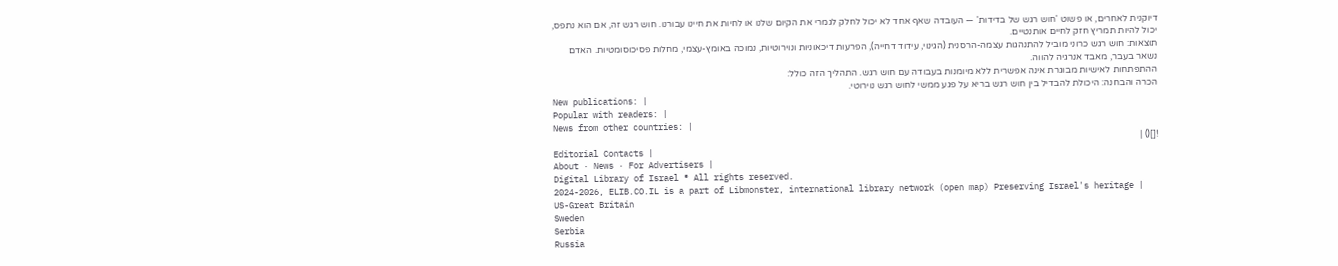דיוקנית לאחרים, או פשוט 'חוש רגש של בדידות' — העובדה שאף אחד לא יכול לחלק לגמרי את הקיום שלנו או לחיות את חיינו עבורנו. חוש רגש זה, אם הוא נתפס, יכול להיות תמריץ חזק לחיים אותנטיים.
תוצאות: חוש רגש כרוני מוביל להתנהגות עצמה-הרסנית (הגינוי, עידוד דחייה), הפרעות דיכאוניות ונוירוטיות, נמוכה באומץ-עצמי, מחלות פסיכוסומטיות. האדם נשאר בעבר, מאבד אנרגיה להווה.
ההתפתחות לאישיות מבוגרת אינה אפשרית ללא מיומנות בעבודה עם חוש רגש. התהליך הזה כולל:
הכרה והבחנה: היכולת להבדיל בין חוש רגש בריא על פגע ממשי לחוש רגש נוירוטי.
New publications: |
Popular with readers: |
News from other countries: |
![]() |
Editorial Contacts |
About · News · For Advertisers |
Digital Library of Israel ® All rights reserved.
2024-2026, ELIB.CO.IL is a part of Libmonster, international library network (open map) Preserving Israel's heritage |
US-Great Britain
Sweden
Serbia
Russia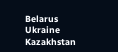Belarus
Ukraine
Kazakhstan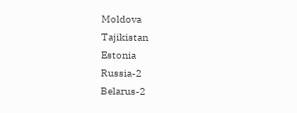Moldova
Tajikistan
Estonia
Russia-2
Belarus-2